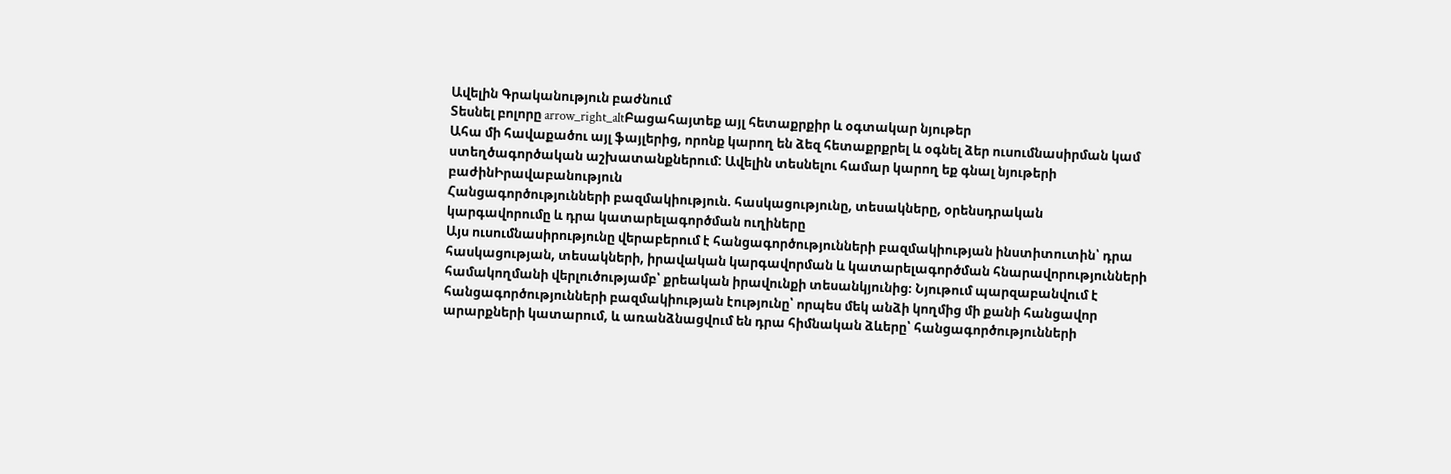Ավելին Գրականություն բաժնում
Տեսնել բոլորը arrow_right_altԲացահայտեք այլ հետաքրքիր և օգտակար նյութեր
Ահա մի հավաքածու այլ ֆայլերից, որոնք կարող են ձեզ հետաքրքրել և օգնել ձեր ուսումնասիրման կամ ստեղծագործական աշխատանքներում: Ավելին տեսնելու համար կարող եք գնալ նյութերի բաժինԻրավաբանություն
Հանցագործությունների բազմակիություն. հասկացությունը, տեսակները, օրենսդրական կարգավորումը և դրա կատարելագործման ուղիները
Այս ուսումնասիրությունը վերաբերում է հանցագործությունների բազմակիության ինստիտուտին՝ դրա հասկացության, տեսակների, իրավական կարգավորման և կատարելագործման հնարավորությունների համակողմանի վերլուծությամբ՝ քրեական իրավունքի տեսանկյունից։ Նյութում պարզաբանվում է հանցագործությունների բազմակիության էությունը՝ որպես մեկ անձի կողմից մի քանի հանցավոր արարքների կատարում, և առանձնացվում են դրա հիմնական ձևերը՝ հանցագործությունների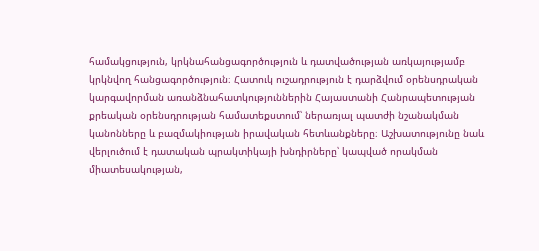համակցություն, կրկնահանցագործություն և դատվածության առկայությամբ կրկնվող հանցագործություն։ Հատուկ ուշադրություն է դարձվում օրենսդրական կարգավորման առանձնահատկություններին Հայաստանի Հանրապետության քրեական օրենսդրության համատեքստում՝ ներառյալ պատժի նշանակման կանոնները և բազմակիության իրավական հետևանքները։ Աշխատությունը նաև վերլուծում է դատական պրակտիկայի խնդիրները՝ կապված որակման միատեսակության,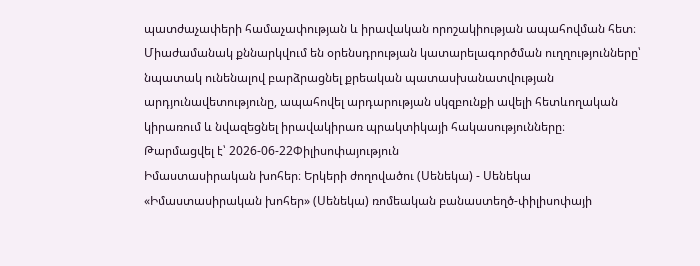պատժաչափերի համաչափության և իրավական որոշակիության ապահովման հետ։ Միաժամանակ քննարկվում են օրենսդրության կատարելագործման ուղղությունները՝ նպատակ ունենալով բարձրացնել քրեական պատասխանատվության արդյունավետությունը, ապահովել արդարության սկզբունքի ավելի հետևողական կիրառում և նվազեցնել իրավակիրառ պրակտիկայի հակասությունները։
Թարմացվել է՝ 2026-06-22Փիլիսոփայություն
Իմաստասիրական խոհեր։ Երկերի ժողովածու (Սենեկա) - Սենեկա
«Իմաստասիրական խոհեր» (Սենեկա) ռոմեական բանաստեղծ-փիլիսոփայի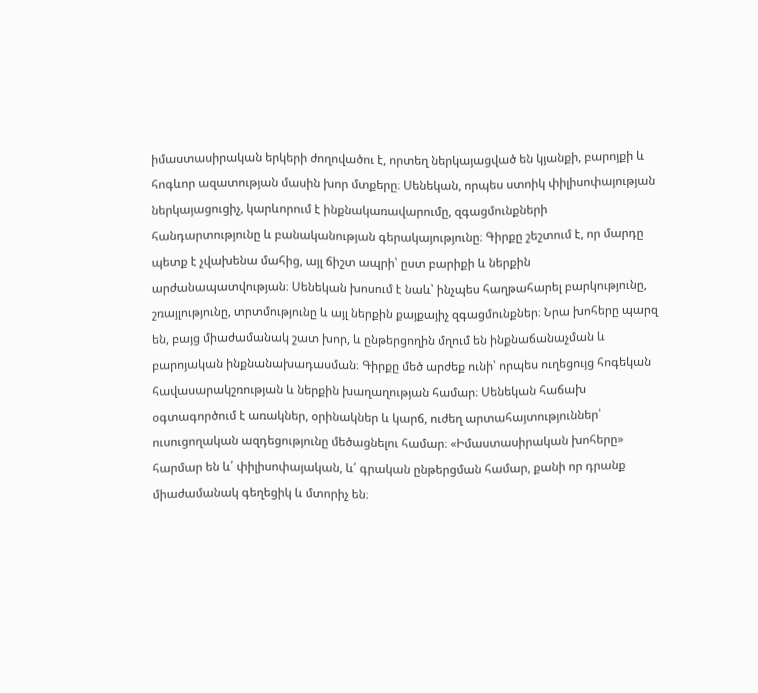իմաստասիրական երկերի ժողովածու է, որտեղ ներկայացված են կյանքի, բարոյքի և հոգևոր ազատության մասին խոր մտքերը։ Սենեկան, որպես ստոիկ փիլիսոփայության ներկայացուցիչ, կարևորում է ինքնակառավարումը, զգացմունքների հանդարտությունը և բանականության գերակայությունը։ Գիրքը շեշտում է, որ մարդը պետք է չվախենա մահից, այլ ճիշտ ապրի՝ ըստ բարիքի և ներքին արժանապատվության։ Սենեկան խոսում է նաև՝ ինչպես հաղթահարել բարկությունը, շռայլությունը, տրտմությունը և այլ ներքին քայքայիչ զգացմունքներ։ Նրա խոհերը պարզ են, բայց միաժամանակ շատ խոր, և ընթերցողին մղում են ինքնաճանաչման և բարոյական ինքնանախադասման։ Գիրքը մեծ արժեք ունի՝ որպես ուղեցույց հոգեկան հավասարակշռության և ներքին խաղաղության համար։ Սենեկան հաճախ օգտագործում է առակներ, օրինակներ և կարճ, ուժեղ արտահայտություններ՝ ուսուցողական ազդեցությունը մեծացնելու համար։ «Իմաստասիրական խոհերը» հարմար են և՛ փիլիսոփայական, և՛ գրական ընթերցման համար, քանի որ դրանք միաժամանակ գեղեցիկ և մտորիչ են։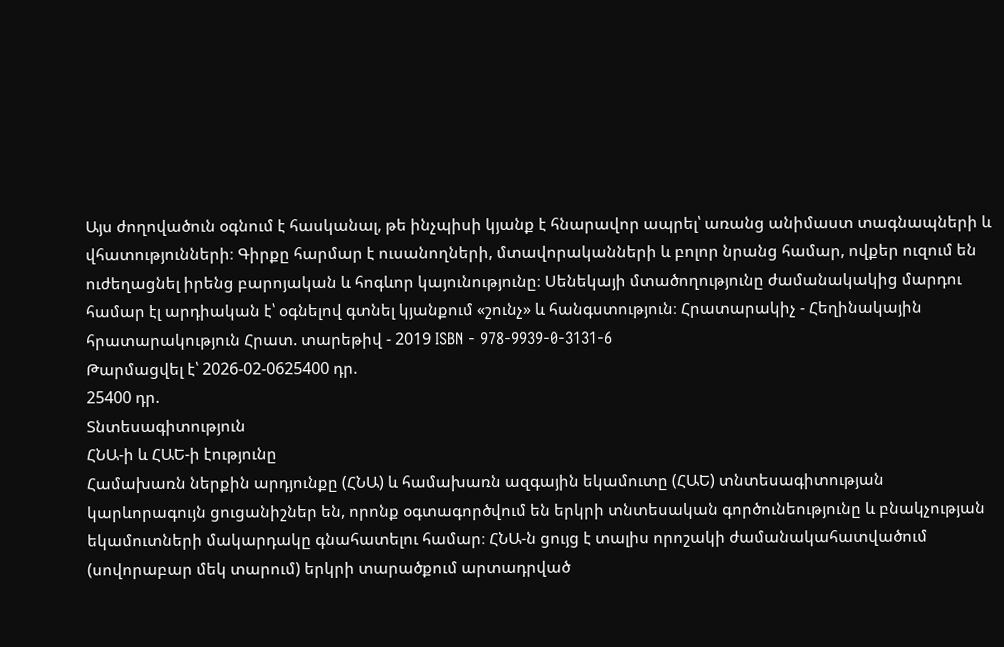Այս ժողովածուն օգնում է հասկանալ, թե ինչպիսի կյանք է հնարավոր ապրել՝ առանց անիմաստ տագնապների և վհատությունների։ Գիրքը հարմար է ուսանողների, մտավորականների և բոլոր նրանց համար, ովքեր ուզում են ուժեղացնել իրենց բարոյական և հոգևոր կայունությունը։ Սենեկայի մտածողությունը ժամանակակից մարդու համար էլ արդիական է՝ օգնելով գտնել կյանքում «շունչ» և հանգստություն։ Հրատարակիչ - Հեղինակային հրատարակություն Հրատ. տարեթիվ - 2019 ISBN - 978-9939-0-3131-6
Թարմացվել է՝ 2026-02-0625400 դր.
25400 դր.
Տնտեսագիտություն
ՀՆԱ-ի և ՀԱԵ-ի էությունը
Համախառն ներքին արդյունքը (ՀՆԱ) և համախառն ազգային եկամուտը (ՀԱԵ) տնտեսագիտության կարևորագույն ցուցանիշներ են, որոնք օգտագործվում են երկրի տնտեսական գործունեությունը և բնակչության եկամուտների մակարդակը գնահատելու համար։ ՀՆԱ-ն ցույց է տալիս որոշակի ժամանակահատվածում (սովորաբար մեկ տարում) երկրի տարածքում արտադրված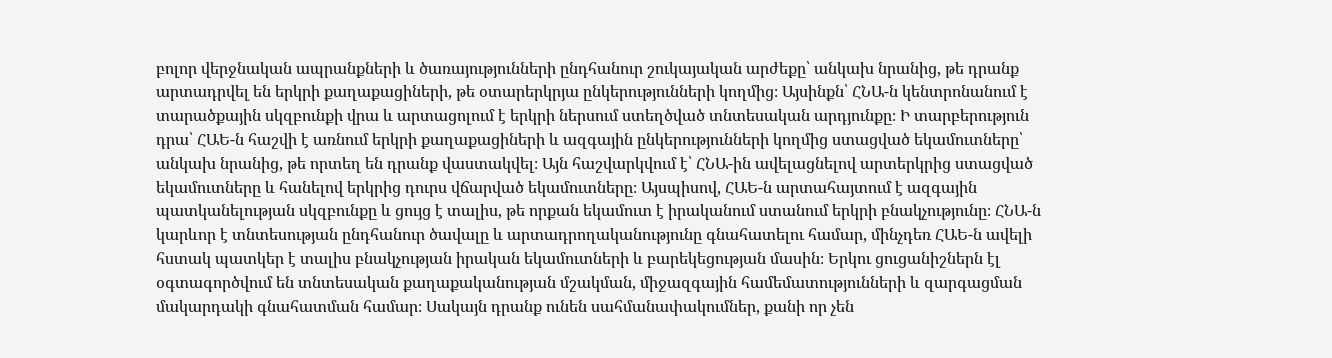բոլոր վերջնական ապրանքների և ծառայությունների ընդհանուր շուկայական արժեքը՝ անկախ նրանից, թե դրանք արտադրվել են երկրի քաղաքացիների, թե օտարերկրյա ընկերությունների կողմից։ Այսինքն՝ ՀՆԱ-ն կենտրոնանում է տարածքային սկզբունքի վրա և արտացոլում է երկրի ներսում ստեղծված տնտեսական արդյունքը։ Ի տարբերություն դրա՝ ՀԱԵ-ն հաշվի է առնում երկրի քաղաքացիների և ազգային ընկերությունների կողմից ստացված եկամուտները՝ անկախ նրանից, թե որտեղ են դրանք վաստակվել։ Այն հաշվարկվում է՝ ՀՆԱ-ին ավելացնելով արտերկրից ստացված եկամուտները և հանելով երկրից դուրս վճարված եկամուտները։ Այսպիսով, ՀԱԵ-ն արտահայտում է ազգային պատկանելության սկզբունքը և ցույց է տալիս, թե որքան եկամուտ է իրականում ստանում երկրի բնակչությունը։ ՀՆԱ-ն կարևոր է տնտեսության ընդհանուր ծավալը և արտադրողականությունը գնահատելու համար, մինչդեռ ՀԱԵ-ն ավելի հստակ պատկեր է տալիս բնակչության իրական եկամուտների և բարեկեցության մասին։ Երկու ցուցանիշներն էլ օգտագործվում են տնտեսական քաղաքականության մշակման, միջազգային համեմատությունների և զարգացման մակարդակի գնահատման համար։ Սակայն դրանք ունեն սահմանափակումներ, քանի որ չեն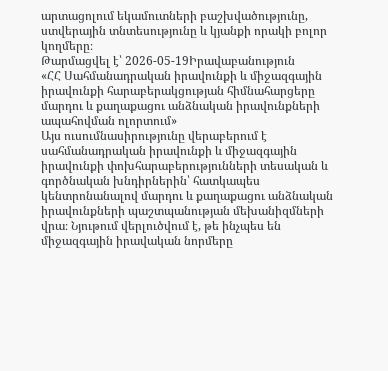արտացոլում եկամուտների բաշխվածությունը, ստվերային տնտեսությունը և կյանքի որակի բոլոր կողմերը։
Թարմացվել է՝ 2026-05-19Իրավաբանություն
«ՀՀ Սահմանադրական իրավունքի և միջազգային իրավունքի հարաբերակցության հիմնահարցերը մարդու և քաղաքացու անձնական իրավունքների ապահովման ոլորտում»
Այս ուսումնասիրությունը վերաբերում է սահմանադրական իրավունքի և միջազգային իրավունքի փոխհարաբերությունների տեսական և գործնական խնդիրներին՝ հատկապես կենտրոնանալով մարդու և քաղաքացու անձնական իրավունքների պաշտպանության մեխանիզմների վրա։ Նյութում վերլուծվում է, թե ինչպես են միջազգային իրավական նորմերը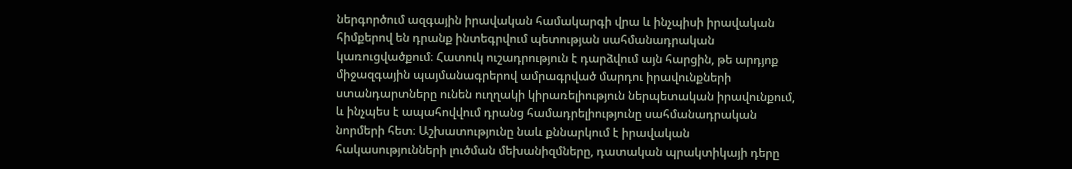ներգործում ազգային իրավական համակարգի վրա և ինչպիսի իրավական հիմքերով են դրանք ինտեգրվում պետության սահմանադրական կառուցվածքում։ Հատուկ ուշադրություն է դարձվում այն հարցին, թե արդյոք միջազգային պայմանագրերով ամրագրված մարդու իրավունքների ստանդարտները ունեն ուղղակի կիրառելիություն ներպետական իրավունքում, և ինչպես է ապահովվում դրանց համադրելիությունը սահմանադրական նորմերի հետ։ Աշխատությունը նաև քննարկում է իրավական հակասությունների լուծման մեխանիզմները, դատական պրակտիկայի դերը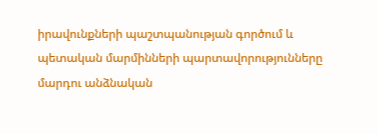իրավունքների պաշտպանության գործում և պետական մարմինների պարտավորությունները մարդու անձնական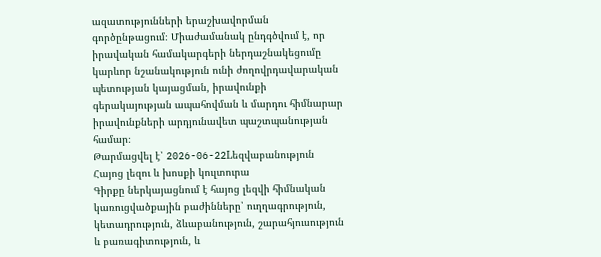ազատությունների երաշխավորման գործընթացում։ Միաժամանակ ընդգծվում է, որ իրավական համակարգերի ներդաշնակեցումը կարևոր նշանակություն ունի ժողովրդավարական պետության կայացման, իրավունքի գերակայության ապահովման և մարդու հիմնարար իրավունքների արդյունավետ պաշտպանության համար։
Թարմացվել է՝ 2026-06-22Lեզվաբանություն
Հայոց լեզու և խոսքի կուլտուրա
Գիրքը ներկայացնում է հայոց լեզվի հիմնական կառուցվածքային բաժինները՝ ուղղագրություն, կետադրություն, ձևաբանություն, շարահյուսություն և բառագիտություն, և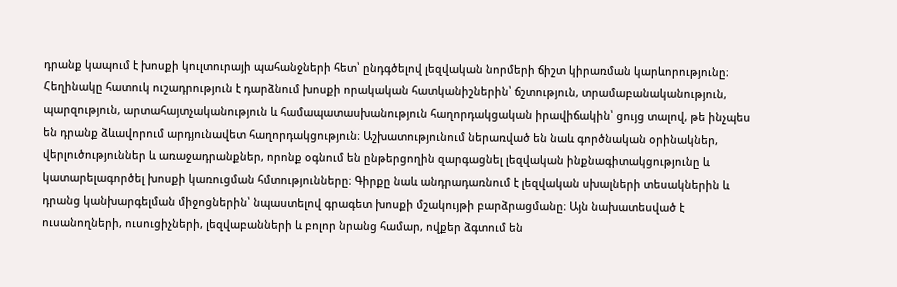դրանք կապում է խոսքի կուլտուրայի պահանջների հետ՝ ընդգծելով լեզվական նորմերի ճիշտ կիրառման կարևորությունը։ Հեղինակը հատուկ ուշադրություն է դարձնում խոսքի որակական հատկանիշներին՝ ճշտություն, տրամաբանականություն, պարզություն, արտահայտչականություն և համապատասխանություն հաղորդակցական իրավիճակին՝ ցույց տալով, թե ինչպես են դրանք ձևավորում արդյունավետ հաղորդակցություն։ Աշխատությունում ներառված են նաև գործնական օրինակներ, վերլուծություններ և առաջադրանքներ, որոնք օգնում են ընթերցողին զարգացնել լեզվական ինքնագիտակցությունը և կատարելագործել խոսքի կառուցման հմտությունները։ Գիրքը նաև անդրադառնում է լեզվական սխալների տեսակներին և դրանց կանխարգելման միջոցներին՝ նպաստելով գրագետ խոսքի մշակույթի բարձրացմանը։ Այն նախատեսված է ուսանողների, ուսուցիչների, լեզվաբանների և բոլոր նրանց համար, ովքեր ձգտում են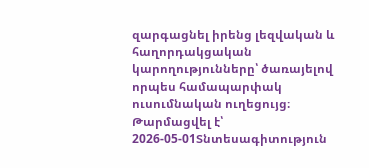զարգացնել իրենց լեզվական և հաղորդակցական կարողությունները՝ ծառայելով որպես համապարփակ ուսումնական ուղեցույց։
Թարմացվել է՝ 2026-05-01Տնտեսագիտություն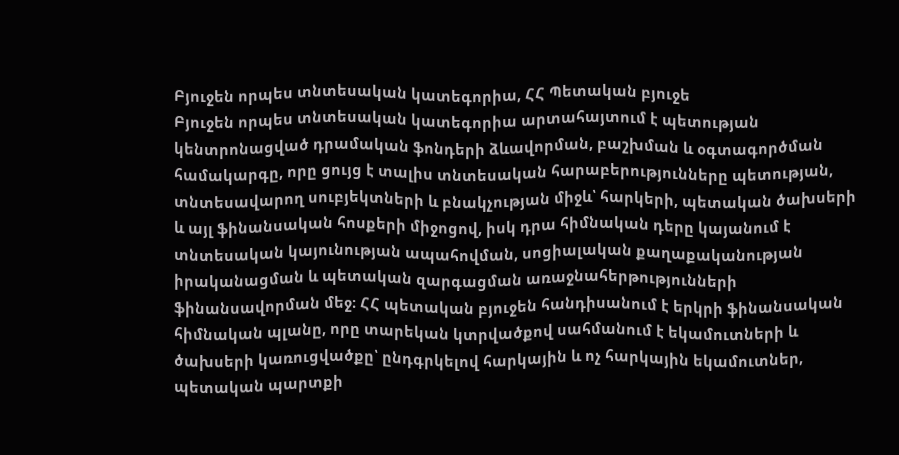Բյուջեն որպես տնտեսական կատեգորիա, ՀՀ Պետական բյուջե
Բյուջեն որպես տնտեսական կատեգորիա արտահայտում է պետության կենտրոնացված դրամական ֆոնդերի ձևավորման, բաշխման և օգտագործման համակարգը, որը ցույց է տալիս տնտեսական հարաբերությունները պետության, տնտեսավարող սուբյեկտների և բնակչության միջև՝ հարկերի, պետական ծախսերի և այլ ֆինանսական հոսքերի միջոցով, իսկ դրա հիմնական դերը կայանում է տնտեսական կայունության ապահովման, սոցիալական քաղաքականության իրականացման և պետական զարգացման առաջնահերթությունների ֆինանսավորման մեջ։ ՀՀ պետական բյուջեն հանդիսանում է երկրի ֆինանսական հիմնական պլանը, որը տարեկան կտրվածքով սահմանում է եկամուտների և ծախսերի կառուցվածքը՝ ընդգրկելով հարկային և ոչ հարկային եկամուտներ, պետական պարտքի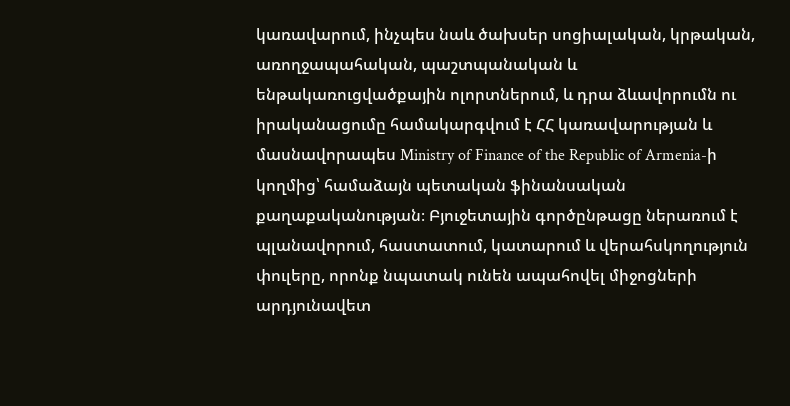կառավարում, ինչպես նաև ծախսեր սոցիալական, կրթական, առողջապահական, պաշտպանական և ենթակառուցվածքային ոլորտներում, և դրա ձևավորումն ու իրականացումը համակարգվում է ՀՀ կառավարության և մասնավորապես Ministry of Finance of the Republic of Armenia-ի կողմից՝ համաձայն պետական ֆինանսական քաղաքականության։ Բյուջետային գործընթացը ներառում է պլանավորում, հաստատում, կատարում և վերահսկողություն փուլերը, որոնք նպատակ ունեն ապահովել միջոցների արդյունավետ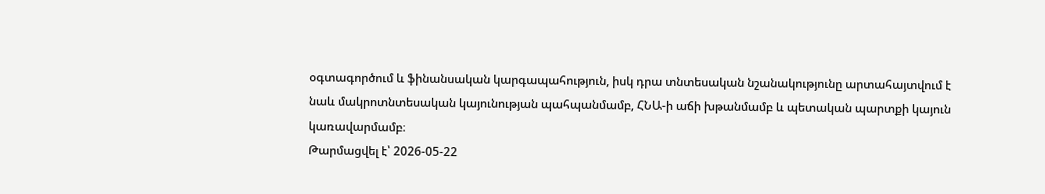օգտագործում և ֆինանսական կարգապահություն, իսկ դրա տնտեսական նշանակությունը արտահայտվում է նաև մակրոտնտեսական կայունության պահպանմամբ, ՀՆԱ-ի աճի խթանմամբ և պետական պարտքի կայուն կառավարմամբ։
Թարմացվել է՝ 2026-05-22